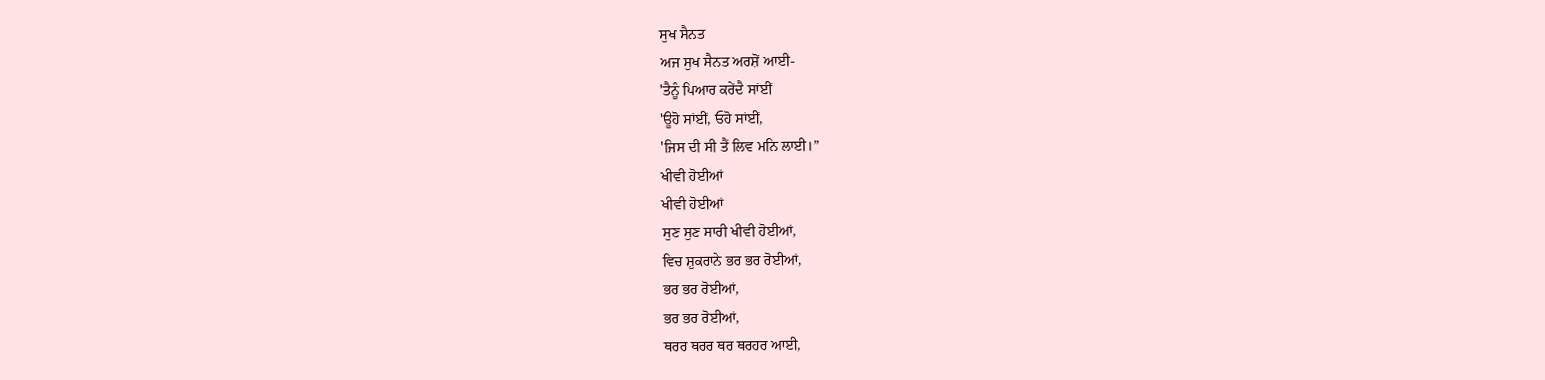ਸੁਖ ਸੈਨਤ
ਅਜ ਸੁਖ ਸੈਨਤ ਅਰਸ਼ੋਂ ਆਈ-
'ਤੈਨੂੰ ਪਿਆਰ ਕਰੇਂਦੈ ਸਾਂਈਂ
'ਊਹੋ ਸਾਂਈਂ, ਓਹੋ ਸਾਂਈਂ,
'ਜਿਸ ਦੀ ਸੀ ਤੈਂ ਲਿਵ ਮਨਿ ਲਾਈ।”
ਖੀਵੀ ਹੋਈਆਂ
ਖੀਵੀ ਹੋਈਆਂ
ਸੁਣ ਸੁਣ ਸਾਰੀ ਖੀਵੀ ਹੋਈਆਂ,
ਵਿਚ ਸ਼ੁਕਰਾਨੇ ਭਰ ਭਰ ਰੋਈਆਂ,
ਭਰ ਭਰ ਰੋਈਆਂ,
ਭਰ ਭਰ ਰੋਈਆਂ,
ਥਰਰ ਥਰਰ ਥਰ ਥਰਹਰ ਆਈ,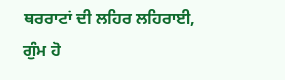ਥਰਰਾਟਾਂ ਦੀ ਲਹਿਰ ਲਹਿਰਾਈ,
ਗੁੰਮ ਹੋ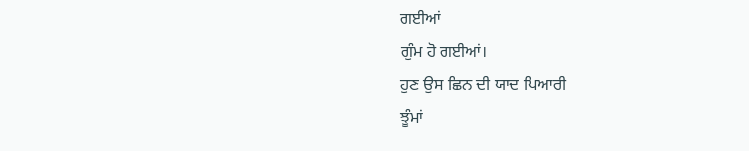ਗਈਆਂ
ਗੁੰਮ ਹੋ ਗਈਆਂ।
ਹੁਣ ਉਸ ਛਿਨ ਦੀ ਯਾਦ ਪਿਆਰੀ
ਝੂੰਮਾਂ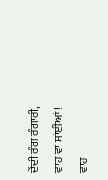ਦੇਂਦੀ ਰੰਗ ਰੰਗਾਰੀ,
ਵਾਹ ਵਾ ਸਾਂਈਆਂ!
ਵਾਹ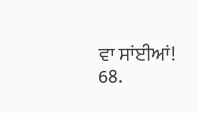ਵਾ ਸਾਂਈਆਂ! 68.